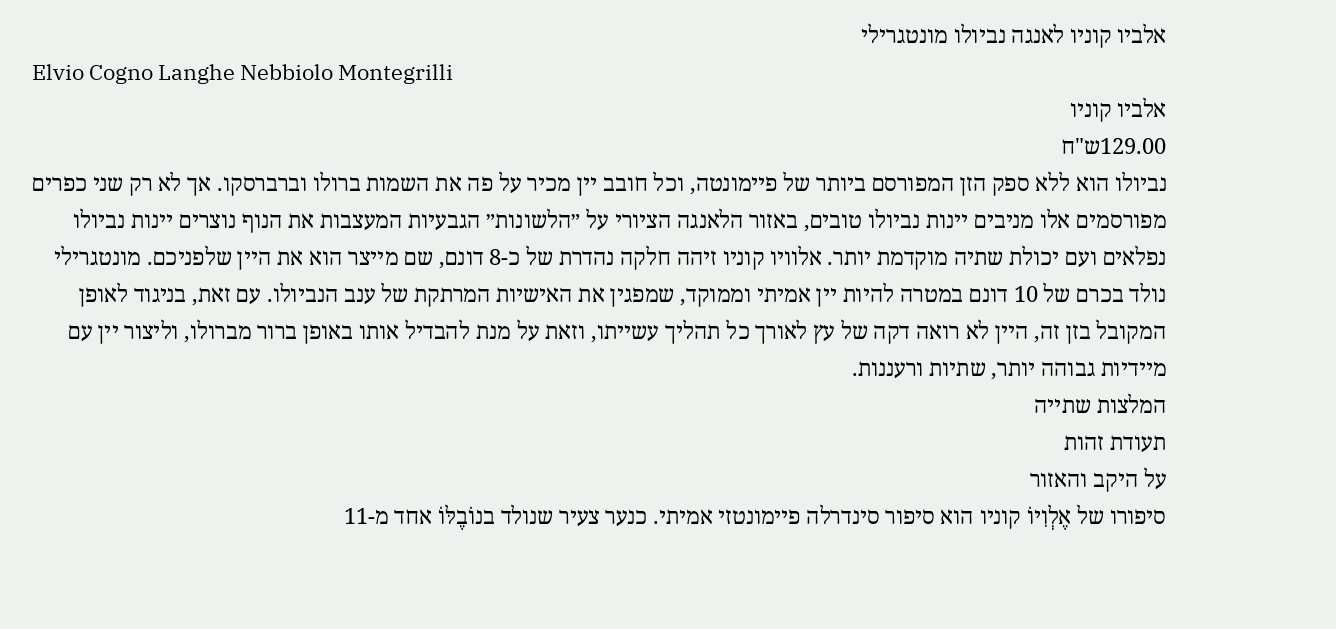אלביו קוניו לאנגה נביולו מונטגרילי
Elvio Cogno Langhe Nebbiolo Montegrilli
אלביו קוניו
129.00ש"ח
נביולו הוא ללא ספק הזן המפורסם ביותר של פיימונטה, וכל חובב יין מכיר על פה את השמות ברולו וברברסקו. אך לא רק שני כפרים מפורסמים אלו מניבים יינות נביולו טובים, באזור הלאנגה הציורי על ״הלשונות״ הגבעיות המעצבות את הנוף נוצרים יינות נביולו נפלאים ועם יכולת שתיה מוקדמת יותר. אלוויו קוניו זיהה חלקה נהדרת של כ-8 דונם, שם מייצר הוא את היין שלפניכם. מונטגרילי נולד בכרם של 10 דונם במטרה להיות יין אמיתי וממוקד, שמפגין את האישיות המרתקת של ענב הנביולו. עם זאת, בניגוד לאופן המקובל בזן זה, היין לא רואה דקה של עץ לאורך כל תהליך עשייתו, וזאת על מנת להבדיל אותו באופן ברור מברולו, וליצור יין עם מיידיות גבוהה יותר, שתיות ורעננות.
המלצות שתייה
תעודת זהות
על היקב והאזור
סיפורו של אֶלְוִיוֹ קוניו הוא סיפור סינדרלה פיימונטזי אמיתי. כנער צעיר שנולד בנוֹבֶלּוֹ אחד מ-11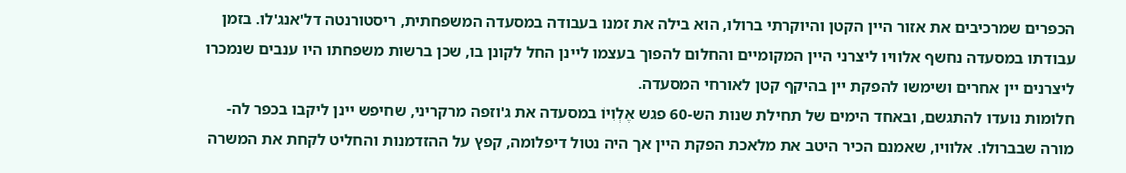הכפרים שמרכיבים את אזור היין הקטן והיוקרתי ברולו, הוא בילה את זמנו בעבודה במסעדה המשפחתית, ריסטורנטה דל'אנג'לו. בזמן עבודתו במסעדה נחשף אלוויו ליצרני היין המקומיים והחלום להפוך בעצמו ליינן החל לקונן בו, שכן ברשות משפחתו היו ענבים שנמכרו ליצרנים יין אחרים ושימשו להפקת יין בהיקף קטן לאורחי המסעדה.
חלומות נועדו להתגשם, ובאחד הימים של תחילת שנות הש-60 פגש אֶלְוִיוֹ במסעדה את ג'וזפה מרקריני, שחיפש יינן ליקבו בכפר לה-מורה שבברולו. אלוויו, שאמנם הכיר היטב את מלאכת הפקת היין אך היה נטול דיפלומה, קפץ על ההזדמנות והחליט לקחת את המשרה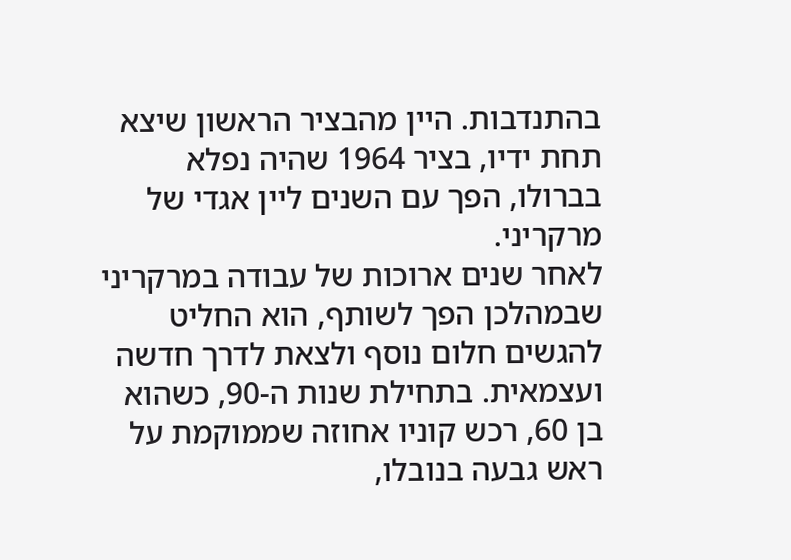בהתנדבות. היין מהבציר הראשון שיצא תחת ידיו, בציר 1964 שהיה נפלא בברולו, הפך עם השנים ליין אגדי של מרקריני.
לאחר שנים ארוכות של עבודה במרקריני שבמהלכן הפך לשותף, הוא החליט להגשים חלום נוסף ולצאת לדרך חדשה ועצמאית. בתחילת שנות ה-90, כשהוא בן 60, רכש קוניו אחוזה שממוקמת על ראש גבעה בנובלו,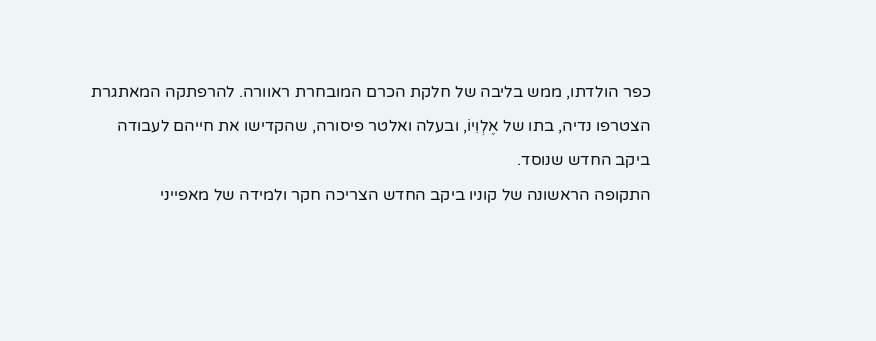כפר הולדתו, ממש בליבה של חלקת הכרם המובחרת ראוורה. להרפתקה המאתגרת הצטרפו נדיה, בתו של אֶלְוִיוֹ, ובעלה ואלטר פיסורה, שהקדישו את חייהם לעבודה ביקב החדש שנוסד.
התקופה הראשונה של קוניו ביקב החדש הצריכה חקר ולמידה של מאפייני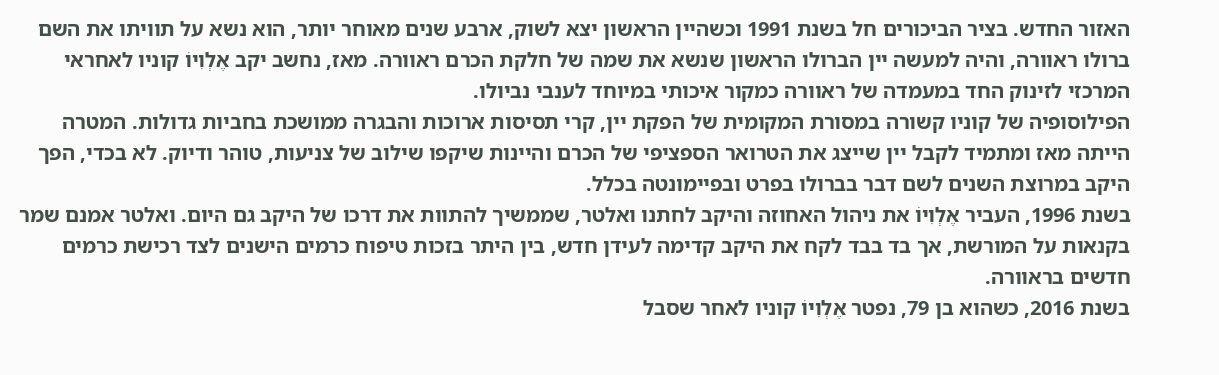האזור החדש. בציר הביכורים חל בשנת 1991 וכשהיין הראשון יצא לשוק, ארבע שנים מאוחר יותר, הוא נשא על תוויתו את השם ברולו ראוורה, והיה למעשה יין הברולו הראשון שנשא את שמה של חלקת הכרם ראוורה. מאז, נחשב יקב אֶלְוִיוֹ קוניו לאחראי המרכזי לזינוק החד במעמדה של ראוורה כמקור איכותי במיוחד לענבי נביולו.
הפילוסופיה של קוניו קשורה במסורת המקומית של הפקת יין, קרי תסיסות ארוכות והבגרה ממושכת בחביות גדולות. המטרה הייתה מאז ומתמיד לקבל יין שייצג את הטרואר הספציפי של הכרם והיינות שיקפו שילוב של צניעות, טוהר ודיוק. לא בכדי, הפך היקב במרוצת השנים לשם דבר בברולו בפרט ובפיימונטה בכלל.
בשנת 1996, העביר אֶלְוִיוֹ את ניהול האחוזה והיקב לחתנו ואלטר, שממשיך להתוות את דרכו של היקב גם היום. ואלטר אמנם שמר בקנאות על המורשת, אך בד בבד לקח את היקב קדימה לעידן חדש, בין היתר בזכות טיפוח כרמים הישנים לצד רכישת כרמים חדשים בראוורה.
בשנת 2016, כשהוא בן 79, נפטר אֶלְוִיוֹ קוניו לאחר שסבל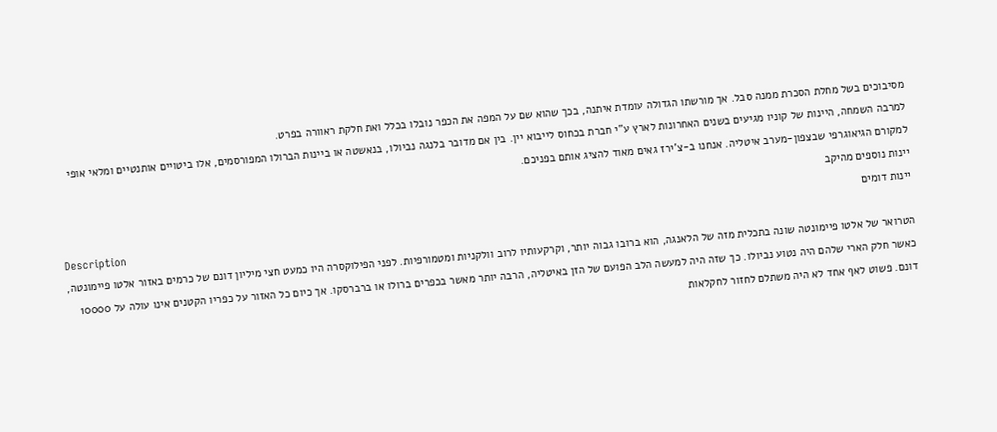מסיבוכים בשל מחלת הסכרת ממנה סבל. אך מורשתו הגדולה עומדת איתנה, בכך שהוא שם על המפה את הכפר נובלו בכלל ואת חלקת ראוורה בפרט.
למרבה השמחה, היינות של קוניו מגיעים בשנים האחרונות לארץ ע"י חברת בכחוס לייבוא יין. בין אם מדובר בלנגה נביולו, בנאשטה או ביינות הברולו המפורסמים, אלו ביטויים אותנטיים ומלאי אופי למקורם הגיאוגרפי שבצפון-מערב איטליה. אנחנו ב-צ'ירז גאים מאוד להציג אותם בפניכם.
יינות נוספים מהיקב
יינות דומים
Description
הטרואר של אלטו פיימונטה שונה בתכלית מזה של הלאנגה, הוא ברובו גבוה יותר, וקרקעותיו לרוב וולקניות ומטמורפיות. לפני הפילוקסרה היו כמעט חצי מיליון דונם של כרמים באזור אלטו פיימונטה, כאשר חלק הארי שלהם היה נטוע נביולו. כך שזה היה למעשה הלב הפועם של הזן באיטליה, הרבה יותר מאשר בכפרים ברולו או ברברסקו. אך כיום כל האזור על כפריו הקטנים אינו עולה על 10000 דונם. פשוט לאף אחד לא היה משתלם לחזור לחקלאות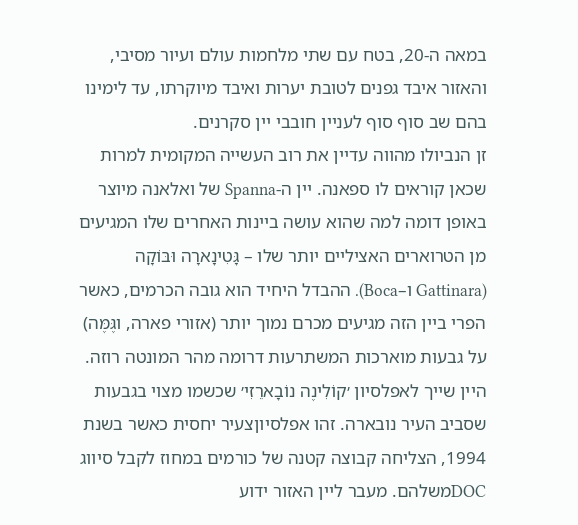במאה ה-20, בטח עם שתי מלחמות עולם ועיור מסיבי, והאזור איבד גפנים לטובת יערות ואיבד מיוקרתו, עד לימינו בהם שב סוף סוף לעניין חובבי יין סקרנים.
זן הנביולו מהווה עדיין את רוב העשייה המקומית למרות שכאן קוראים לו ספאנה. יין ה-Spanna של ואלאנה מיוצר באופן דומה למה שהוא עושה ביינות האחרים שלו המגיעים מן הטרוארים האציליים יותר שלו – גָּטִינָארָה וּבּוֹקָה (Gattinara ו–Boca). ההבדל היחיד הוא גובה הכרמים, כאשר הפרי ביין הזה מגיעים מכרם נמוך יותר (אזורי פארה, וגֶּמֶּה) על גבעות מוארכות המשתרעות דרומה מהר המונטה רוזה.
היין שייך לאפלסיון ׳קוֹלִינֶה נוֹבָארֵזִי׳ שכשמו מצוי בגבעות שסביב העיר נובארה. זהו אפלסיוןצעיר יחסית כאשר בשנת 1994, הצליחה קבוצה קטנה של כורמים במחוז לקבל סיווג DOCמשלהם. מעבר ליין האזור ידוע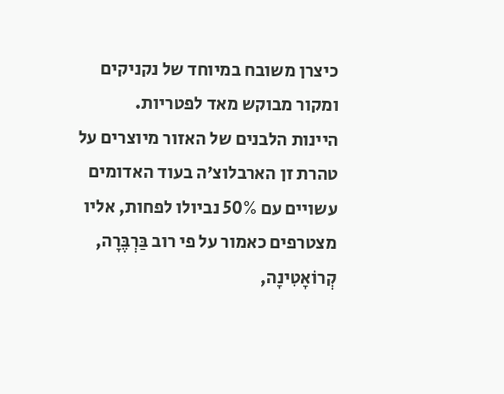כיצרן משובח במיוחד של נקניקים ומקור מבוקש מאד לפטריות.
היינות הלבנים של האזור מיוצרים על טהרת זן הארבלוצ׳ה בעוד האדומים עשויים עם 50% נביולו לפחות, אליו מצטרפים כאמור על פי רוב בַּרְבֶּרָה, קְרוֹאָטִינָה,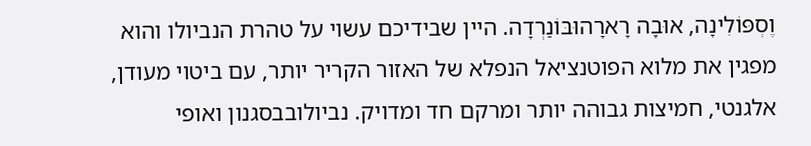וֶסְפּוֹלִינָה, אוּבָה רָארָהוּבּוֹנַרְדָה. היין שבידיכם עשוי על טהרת הנביולו והוא מפגין את מלוא הפוטנציאל הנפלא של האזור הקריר יותר, עם ביטוי מעודן, אלגנטי, חמיצות גבוהה יותר ומרקם חד ומדויק. נביולובבסגנון ואופי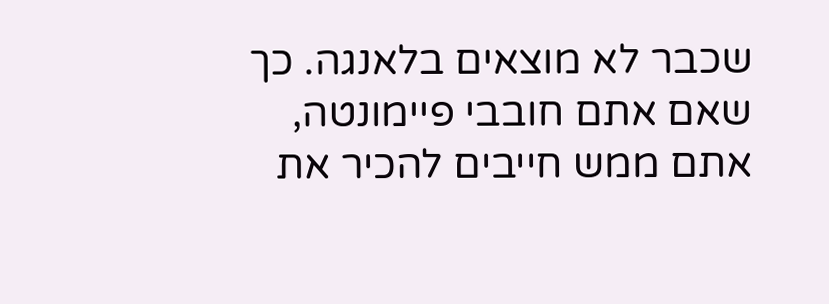שכבר לא מוצאים בלאנגה. כך שאם אתם חובבי פיימונטה, אתם ממש חייבים להכיר את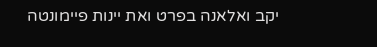יקב ואלאנה בפרט ואת יינות פיימונטה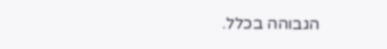הגבוהה בכלל.